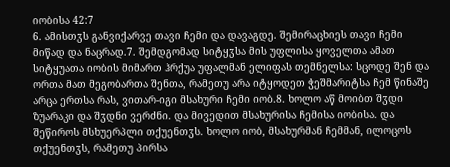იობისა 42:7
6. ამისთჳს განვიქარვე თავი ჩემი და დავაგდე. შემირაცხიეს თავი ჩემი მიწად და ნაცრად.7. შემდგომად სიტყჳსა მის უფლისა ყოველთა ამათ სიტყუათა იობის მიმართ ჰრქუა უფალმან ელიფას თემნელსა: სცოდე შენ და ორთა მათ მეგობართა შენთა, რამეთუ არა იტყოდეთ ჭეშმარიტსა ჩემ წინაშე არცა ერთსა რას, ვითარ-იგი მსახური ჩემი იობ.8. ხოლო აწ მოიბთ შჳდი ზუარაკი და შჳდნი ვერძნი. და მივედით მსახურისა ჩემისა იობისა. და შეწიროს მსხუერპლი თქუენთჳს. ხოლო იობ, მსახურმან ჩემმან, ილოცოს თქუენთჳს, რამეთუ პირსა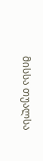მისსა თუალსა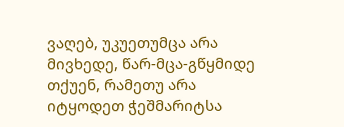ვაღებ, უკუეთუმცა არა მივხედე, წარ-მცა-გწყმიდე თქუენ, რამეთუ არა იტყოდეთ ჭეშმარიტსა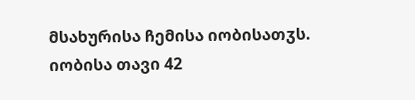მსახურისა ჩემისა იობისათჳს.
იობისა თავი 42